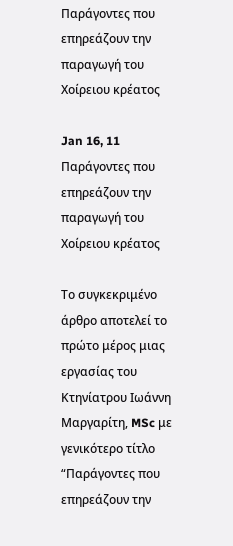Παράγοντες που επηρεάζουν την παραγωγή του Χοίρειου κρέατος

Jan 16, 11 Παράγοντες που επηρεάζουν την παραγωγή του Χοίρειου κρέατος

Το συγκεκριμένο άρθρο αποτελεί το πρώτο μέρος μιας εργασίας του Κτηνίατρου Ιωάννη Μαργαρίτη, MSc με γενικότερο τίτλο “Παράγοντες που επηρεάζουν την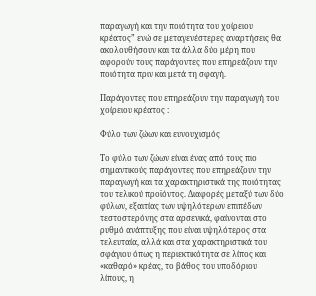παραγωγή και την ποιότητα του χοίρειου κρέατος” ενώ σε μεταγενέστερες αναρτήσεις θα ακολουθήσουν και τα άλλα δύο μέρη που αφορούν τους παράγοντες που επηρεάζουν την ποιότητα πριν και μετά τη σφαγή.

Παράγοντες που επηρεάζουν την παραγωγή του χοίρειου κρέατος :

Φύλο των ζώων και ευνουχισμός

Το φύλο των ζώων είναι ένας από τους πιο σημαντικούς παράγοντες που επηρεάζουν την παραγωγή και τα χαρακτηριστικά της ποιότητας του τελικού προϊόντος. Διαφορές μεταξύ των δύο φύλων, εξαιτίας των υψηλότερων επιπέδων τεστοστερόνης στα αρσενικά, φαίνονται στο ρυθμό ανάπτυξης που είναι υψηλότερος στα τελευταία, αλλά και στα χαρακτηριστικά του σφάγιου όπως η περιεκτικότητα σε λίπος και «καθαρό» κρέας, το βάθος του υποδόριου λίπους, η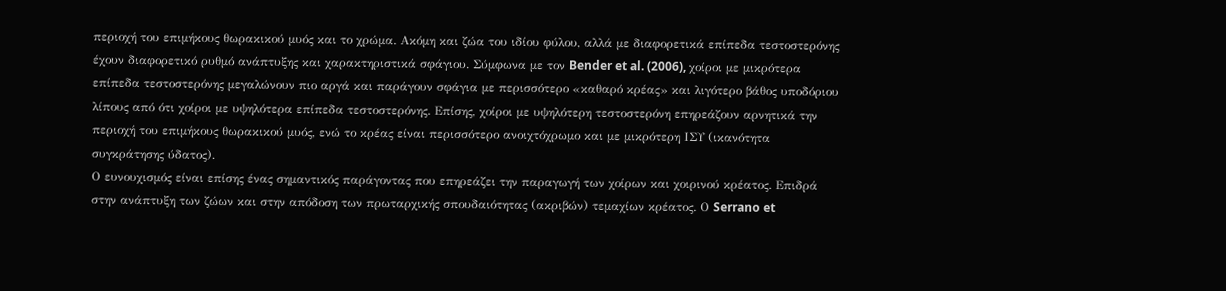περιοχή του επιμήκους θωρακικού μυός και το χρώμα. Ακόμη και ζώα του ιδίου φύλου, αλλά με διαφορετικά επίπεδα τεστοστερόνης έχουν διαφορετικό ρυθμό ανάπτυξης και χαρακτηριστικά σφάγιου. Σύμφωνα με τον Bender et al. (2006), χοίροι με μικρότερα επίπεδα τεστοστερόνης μεγαλώνουν πιο αργά και παράγουν σφάγια με περισσότερο «καθαρό κρέας» και λιγότερο βάθος υποδόριου λίπους από ότι χοίροι με υψηλότερα επίπεδα τεστοστερόνης. Επίσης, χοίροι με υψηλότερη τεστοστερόνη επηρεάζουν αρνητικά την περιοχή του επιμήκους θωρακικού μυός, ενώ το κρέας είναι περισσότερο ανοιχτόχρωμο και με μικρότερη ΙΣΥ (ικανότητα συγκράτησης ύδατος).
Ο ευνουχισμός είναι επίσης ένας σημαντικός παράγοντας που επηρεάζει την παραγωγή των χοίρων και χοιρινού κρέατος. Επιδρά στην ανάπτυξη των ζώων και στην απόδοση των πρωταρχικής σπουδαιότητας (ακριβών) τεμαχίων κρέατος. Ο Serrano et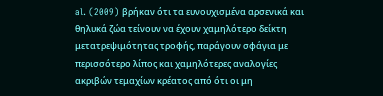al. (2009) βρήκαν ότι τα ευνουχισμένα αρσενικά και θηλυκά ζώα τείνουν να έχουν χαμηλότερο δείκτη μετατρεψιμότητας τροφής, παράγουν σφάγια με περισσότερο λίπος και χαμηλότερες αναλογίες ακριβών τεμαχίων κρέατος από ότι οι μη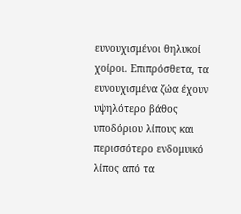ευνουχισμένοι θηλυκοί χοίροι. Επιπρόσθετα, τα ευνουχισμένα ζώα έχουν υψηλότερο βάθος υποδόριου λίπους και περισσότερο ενδομυικό λίπος από τα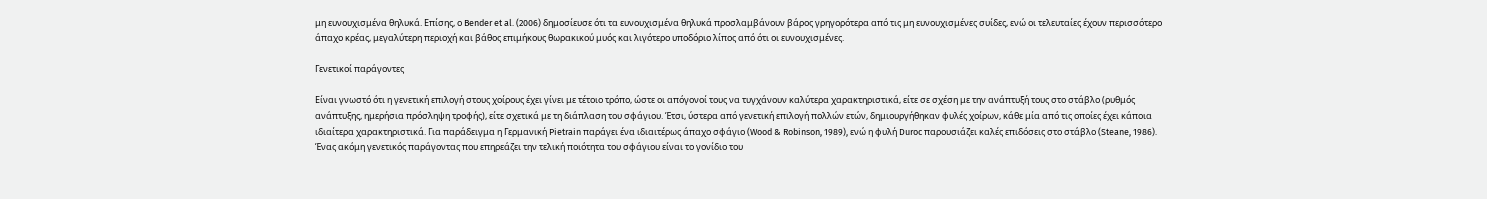μη ευνουχισμένα θηλυκά. Επίσης, ο Bender et al. (2006) δημοσίευσε ότι τα ευνουχισμένα θηλυκά προσλαμβάνουν βάρος γρηγορότερα από τις μη ευνουχισμένες συίδες, ενώ οι τελευταίες έχουν περισσότερο άπαχο κρέας, μεγαλύτερη περιοχή και βάθος επιμήκους θωρακικού μυός και λιγότερο υποδόριο λίπος από ότι οι ευνουχισμένες.

Γενετικοί παράγοντες

Είναι γνωστό ότι η γενετική επιλογή στους χοίρους έχει γίνει με τέτοιο τρόπο, ώστε οι απόγονοί τους να τυγχάνουν καλύτερα χαρακτηριστικά, είτε σε σχέση με την ανάπτυξή τους στο στάβλο (ρυθμός ανάπτυξης, ημερήσια πρόσληψη τροφής), είτε σχετικά με τη διάπλαση του σφάγιου. Έτσι, ύστερα από γενετική επιλογή πολλών ετών, δημιουργήθηκαν φυλές χοίρων, κάθε μία από τις οποίες έχει κάποια ιδιαίτερα χαρακτηριστικά. Για παράδειγμα η Γερμανική Pietrain παράγει ένα ιδιαιτέρως άπαχο σφάγιο (Wood & Robinson, 1989), ενώ η φυλή Duroc παρουσιάζει καλές επιδόσεις στο στάβλο (Steane, 1986).
Ένας ακόμη γενετικός παράγοντας που επηρεάζει την τελική ποιότητα του σφάγιου είναι το γονίδιο του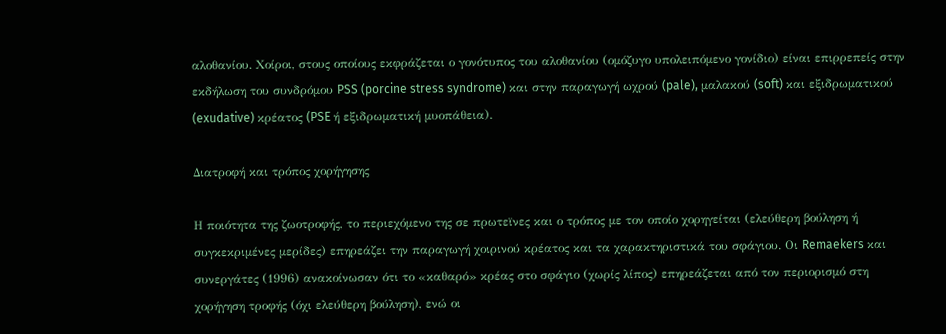αλοθανίου. Χοίροι, στους οποίους εκφράζεται ο γονότυπος του αλοθανίου (ομόζυγο υπολειπόμενο γονίδιο) είναι επιρρεπείς στην εκδήλωση του συνδρόμου PSS (porcine stress syndrome) και στην παραγωγή ωχρού (pale), μαλακού (soft) και εξιδρωματικού (exudative) κρέατος (PSE ή εξιδρωματική μυοπάθεια).

Διατροφή και τρόπος χορήγησης

Η ποιότητα της ζωοτροφής, το περιεχόμενο της σε πρωτεϊνες και ο τρόπος με τον οποίο χορηγείται (ελεύθερη βούληση ή συγκεκριμένες μερίδες) επηρεάζει την παραγωγή χοιρινού κρέατος και τα χαρακτηριστικά του σφάγιου. Οι Remaekers και συνεργάτες (1996) ανακοίνωσαν ότι το «καθαρό» κρέας στο σφάγιο (χωρίς λίπος) επηρεάζεται από τον περιορισμό στη χορήγηση τροφής (όχι ελεύθερη βούληση), ενώ οι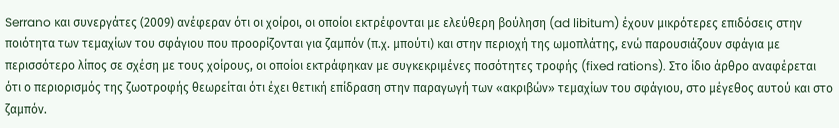Serrano και συνεργάτες (2009) ανέφεραν ότι οι χοίροι, οι οποίοι εκτρέφονται με ελεύθερη βούληση (ad libitum) έχουν μικρότερες επιδόσεις στην ποιότητα των τεμαχίων του σφάγιου που προορίζονται για ζαμπόν (π.χ. μπούτι) και στην περιοχή της ωμοπλάτης, ενώ παρουσιάζουν σφάγια με περισσότερο λίπος σε σχέση με τους χοίρους, οι οποίοι εκτράφηκαν με συγκεκριμένες ποσότητες τροφής (fixed rations). Στο ίδιο άρθρο αναφέρεται ότι ο περιορισμός της ζωοτροφής θεωρείται ότι έχει θετική επίδραση στην παραγωγή των «ακριβών» τεμαχίων του σφάγιου, στο μέγεθος αυτού και στο ζαμπόν.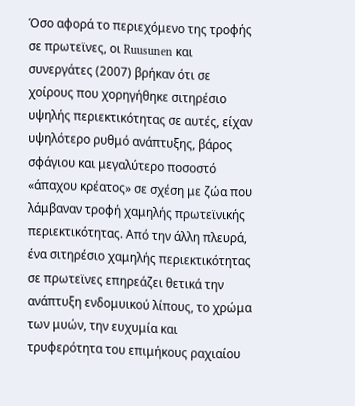Όσο αφορά το περιεχόμενο της τροφής σε πρωτεϊνες, οι Ruusunen και συνεργάτες (2007) βρήκαν ότι σε χοίρους που χορηγήθηκε σιτηρέσιο υψηλής περιεκτικότητας σε αυτές, είχαν υψηλότερο ρυθμό ανάπτυξης, βάρος σφάγιου και μεγαλύτερο ποσοστό «άπαχου κρέατος» σε σχέση με ζώα που λάμβαναν τροφή χαμηλής πρωτεϊνικής περιεκτικότητας. Από την άλλη πλευρά, ένα σιτηρέσιο χαμηλής περιεκτικότητας σε πρωτεϊνες επηρεάζει θετικά την ανάπτυξη ενδομυικού λίπους, το χρώμα των μυών, την ευχυμία και τρυφερότητα του επιμήκους ραχιαίου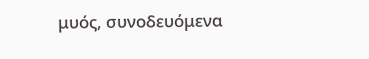μυός, συνοδευόμενα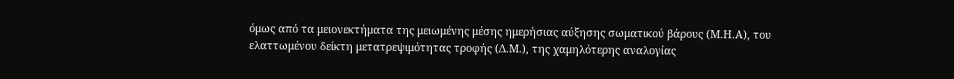όμως από τα μειονεκτήματα της μειωμένης μέσης ημερήσιας αύξησης σωματικού βάρους (Μ.Η.Α), του ελαττωμένου δείκτη μετατρεψιμότητας τροφής (Δ.Μ.), της χαμηλότερης αναλογίας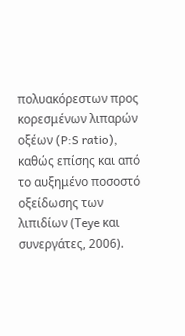πολυακόρεστων προς κορεσμένων λιπαρών οξέων (P:S ratio), καθώς επίσης και από το αυξημένο ποσοστό οξείδωσης των λιπιδίων (Τeye και συνεργάτες, 2006).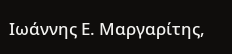Ιωάννης Ε. Μαργαρίτης,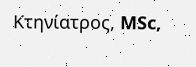Κτηνίατρος, MSc,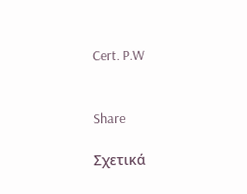Cert. P.W


Share

Σχετικά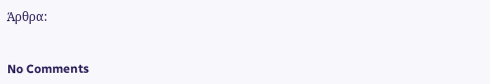Άρθρα:


No Comments